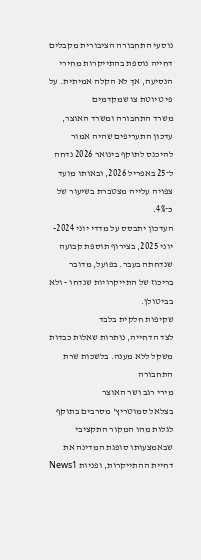נוסעי התחבורה הציבורית מקבלים דחייה נוספת בהתייקרות מחירי הנסיעה, אך לא הקלה אמיתית. על פי טיוטת צו שמקדמים
משרד התחבורה ומשרד האוצר, עדכון התעריפים שהיה אמור להיכנס לתוקף בינואר 2026 נדחה ל־25 באפריל 2026, ובאותו מועד צפויה עלייה מצטברת בשיעור של כ־4%.
העדכון יתבסס על מדדי יוני 2024-יוני 2025, בצירוף תוספת קבועה שנדחתה בעבר. בפועל, מדובר בריכוז של התייקרויות שנדחו - ולא בביטולן.
שקיפות חלקית בלבד
לצד הדחייה, נותרות שאלות כבדות משקל ללא מענה. בלשכות שרת התחבורה
מירי רגב ושר האוצר
בצלאל סמוטריץ' מסרבים בתוקף לגלות מהו המקור התקציבי שבאמצעותו סופגת המדינה את דחיית ההתייקרות, ופניות News1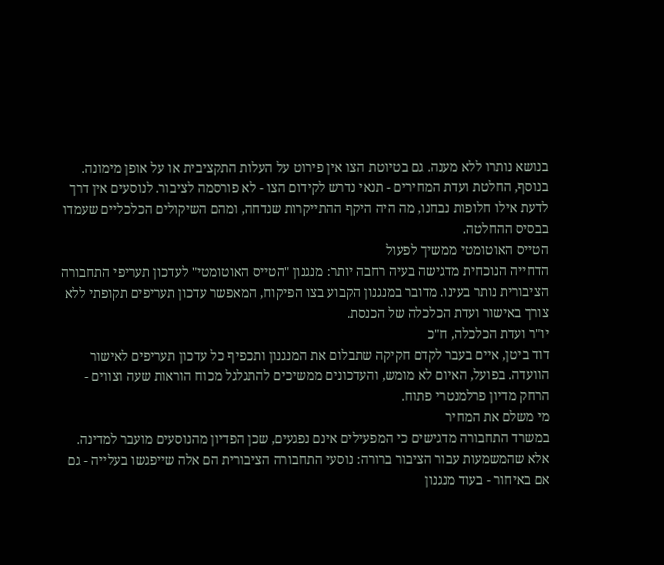בנושא נותרו ללא מענה. גם בטיוטת הצו אין פירוט על העלות התקציבית או על אופן מימונה.
בנוסף, החלטת ועדת המחירים - תנאי נדרש לקידום הצו - לא פורסמה לציבור. לנוסעים אין דרך לדעת אילו חלופות נבחנו, מה היה היקף ההתייקרות שנדחה, ומהם השיקולים הכלכליים שעמדו בבסיס ההחלטה.
הטייס האוטומטי ממשיך לפעול
הדחייה הנוכחית מדגישה בעיה רחבה יותר: מנגנון "הטייס האוטומטי" לעדכון תעריפי התחבורה הציבורית נותר בעינו. מדובר במנגנון הקבוע בצו הפיקוח, המאפשר עדכון תעריפים תקופתי ללא צורך באישור ועדת הכלכלה של הכנסת.
יו"ר ועדת הכלכלה, ח"כ
דוד ביטן, איים בעבר לקדם חקיקה שתבלום את המנגנון ותכפיף כל עדכון תעריפים לאישור הוועדה. בפועל, האיום לא מומש, והעדכונים ממשיכים להתגלגל מכוח הוראות שעה וצווים - הרחק מדיון פרלמנטרי פתוח.
מי משלם את המחיר
במשרד התחבורה מדגישים כי המפעילים אינם נפגעים, שכן הפדיון מהנוסעים מועבר למדינה. אלא שהמשמעות עבור הציבור ברורה: נוסעי התחבורה הציבורית הם אלה שייפגשו בעלייה - גם אם באיחור - בעוד מנגנון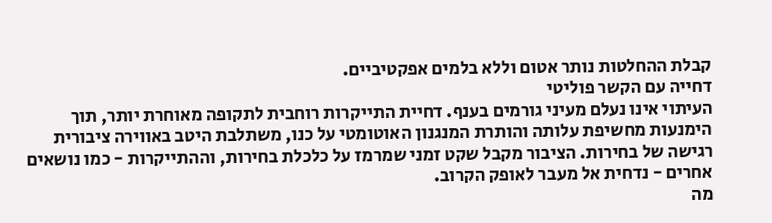קבלת ההחלטות נותר אטום וללא בלמים אפקטיביים.
דחייה עם הקשר פוליטי
העיתוי אינו נעלם מעיני גורמים בענף. דחיית התייקרות רוחבית לתקופה מאוחרת יותר, תוך הימנעות מחשיפת עלותה והותרת המנגנון האוטומטי על כנו, משתלבת היטב באווירה ציבורית רגישה של בחירות. הציבור מקבל שקט זמני שמרמז על כלכלת בחירות, וההתייקרות - כמו נושאים אחרים - נדחית אל מעבר לאופק הקרוב.
מה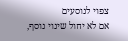צפוי לנוסעים
אם לא יחול שינוי נוסף,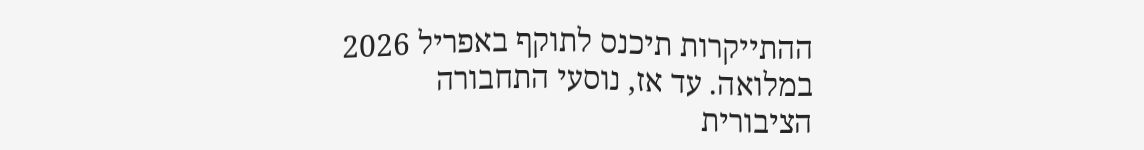ההתייקרות תיכנס לתוקף באפריל 2026 במלואה. עד אז, נוסעי התחבורה הציבורית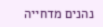נהנים מדחייה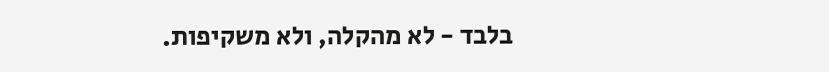בלבד - לא מהקלה, ולא משקיפות.